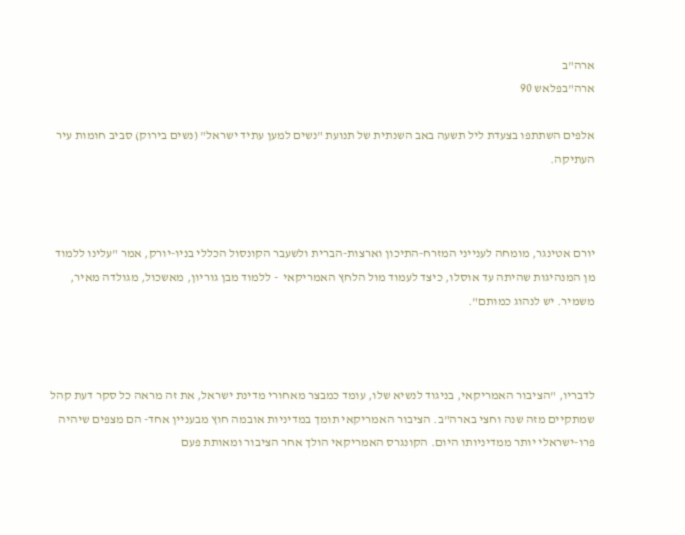ארה"ב
ארה"בפלאש 90

אלפים השתתפו בצעדת ליל תשעה באב השנתית של תנועת "נשים למען עתיד ישראל" (נשים בירוק) סביב חומות עיר העתיקה.



יורם אטינגר, מומחה לענייני המזרח-התיכון וארצות-הברית ולשעבר הקונסול הכללי בניו-יורק, אמר "עלינו ללמוד מן המנהיגות שהיתה עד אוסלו, כיצד לעמוד מול הלחץ האמריקאי  - ללמוד מבן גוריון, מאשכול, מגולדה מאיר, משמיר. יש לנהוג כמותם".



לדבריו, "הציבור האמריקאי, בניגוד לנשיא שלו, עומד כמבצר מאחורי מדינת ישראל, את זה מראה כל סקר דעת קהל שמתקיים מזה שנה וחצי בארה"ב. הציבור האמריקאי תומך במדיניות אובמה חוץ מבעניין אחד- הם מצפים שיהיה פרו-ישראלי יותר ממדיניותו היום. הקונגרס האמריקאי הולך אחר הציבור ומאותת פעם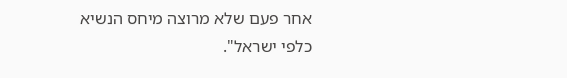אחר פעם שלא מרוצה מיחס הנשיא כלפי ישראל".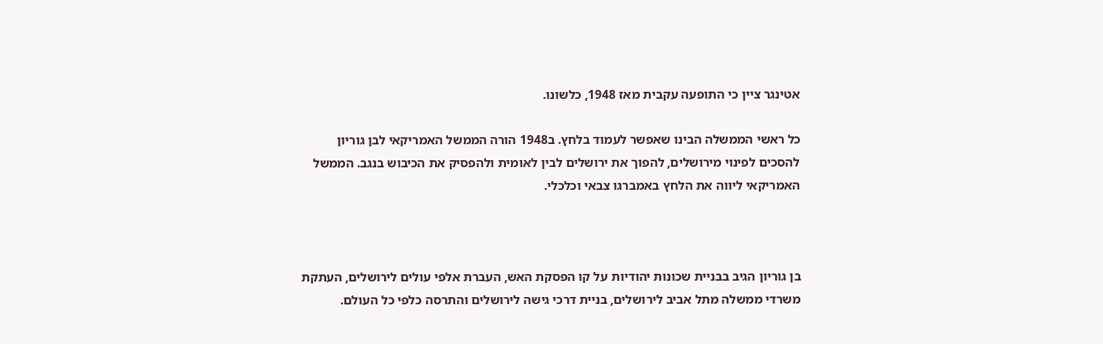אטינגר ציין כי התופעה עקבית מאז 1948, כלשונו.

כל ראשי הממשלה הבינו שאפשר לעמוד בלחץ. ב1948 הורה הממשל האמריקאי לבן גוריון להסכים לפינוי מירושלים, להפוך את ירושלים לבין לאומית ולהפסיק את הכיבוש בנגב. הממשל האמריקאי ליווה את הלחץ באמברגו צבאי וכלכלי.



בן גוריון הגיב בבניית שכונות יהודיות על קו הפסקת האש, העברת אלפי עולים לירושלים, העתקת משרדי ממשלה מתל אביב לירושלים, בניית דרכי גישה לירושלים והתרסה כלפי כל העולם.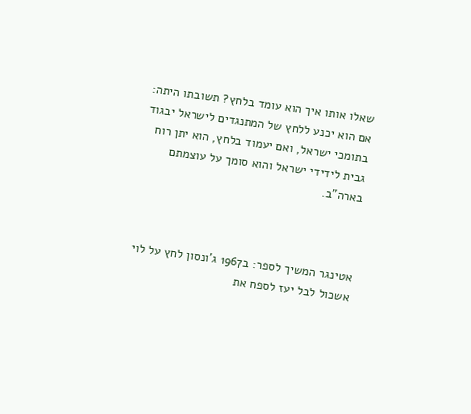שאלו אותו איך הוא עומד בלחץ? תשובתו היתה: אם הוא יכנע ללחץ של המתנגדים לישראל יבגוד בתומכי ישראל, ואם יעמוד בלחץ, הוא יתן רוח גבית לידידי ישראל והוא סומך על עוצמתם בארה"ב.



אטינגר המשיך לספר: ב1967 ג'ונסון לחץ על לוי אשכול לבל יעז לספח את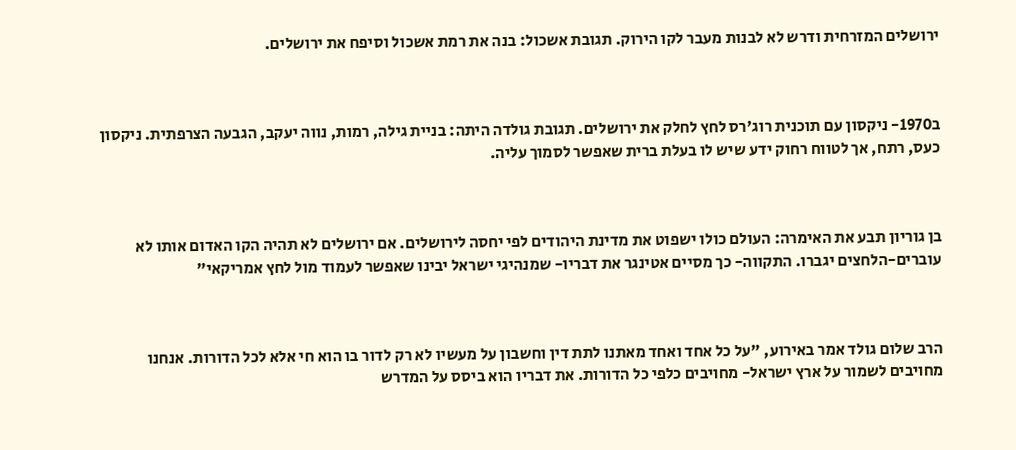ירושלים המזרחית ודרש לא לבנות מעבר לקו הירוק. תגובת אשכול: בנה את רמת אשכול וסיפח את ירושלים.



ב1970- ניקסון עם תוכנית רוג'רס לחץ לחלק את ירושלים. תגובת גולדה היתה: בניית גילה, רמות, נווה יעקב, הגבעה הצרפתית. ניקסון כעס, רתח, אך לטווח רחוק ידע שיש לו בעלת ברית שאפשר לסמוך עליה.



בן גוריון תבע את האימרה: העולם כולו ישפוט את מדינת היהודים לפי יחסה לירושלים. אם ירושלים לא תהיה הקו האדום אותו לא עוברים-הלחצים יגברו. התקווה- כך מסיים אטינגר את דבריו- שמנהיגי ישראל יבינו שאפשר לעמוד מול לחץ אמריקאי"



הרב שלום גולד אמר באירוע, "על כל אחד ואחד מאתנו לתת דין וחשבון על מעשיו לא רק לדור בו הוא חי אלא לכל הדורות. אנחנו מחויבים לשמור על ארץ ישראל- מחויבים כלפי כל הדורות. את דבריו הוא ביסס על המדרש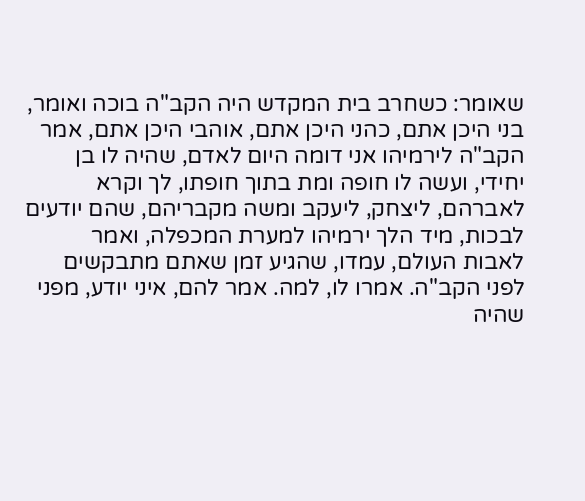שאומר: כשחרב בית המקדש היה הקב"ה בוכה ואומר, בני היכן אתם, כהני היכן אתם, אוהבי היכן אתם, אמר הקב"ה לירמיהו אני דומה היום לאדם, שהיה לו בן יחידי, ועשה לו חופה ומת בתוך חופתו, לך וקרא לאברהם, ליצחק, ליעקב ומשה מקבריהם, שהם יודעים לבכות, מיד הלך ירמיהו למערת המכפלה, ואמר לאבות העולם, עמדו, שהגיע זמן שאתם מתבקשים לפני הקב"ה. אמרו לו, למה. אמר להם, איני יודע, מפני שהיה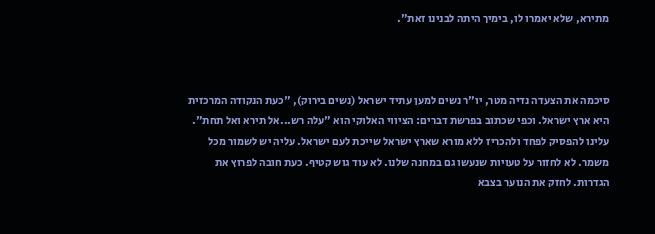מתירא, שלא יאמרו לו, בימיך היתה לבנינו זאת".



סיכמה את הצעדה נדיה מטר, יו"ר נשים למען עתיד ישראל (נשים בירוק), "כעת הנקודה המרכזית היא ארץ ישראל. וכפי שכתוב בפרשת דברים: הציווי האלוקי הוא "עלה רש...אל תירא ואל תחת". עלינו להפסיק לפחד ולהכריז ללא מורא שארץ ישראל שייכת לעם ישראל. עליה יש לשמור מכל משמר. לא לחזור על טעויות שנעשו גם במחנה שלנו. לא עוד גוש קטיף. כעת חובה לפרוץ את הגדרות. לחזק את הנוער בצבא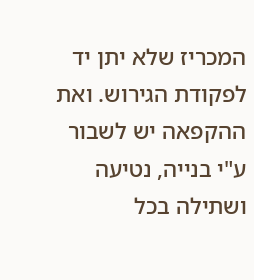המכריז שלא יתן יד לפקודת הגירוש. ואת ההקפאה יש לשבור ע"י בנייה, נטיעה ושתילה בכל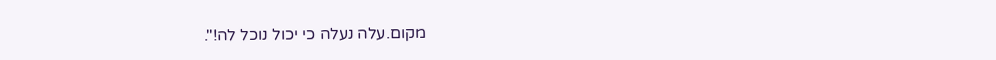מקום.עלה נעלה כי יכול נוכל לה!".